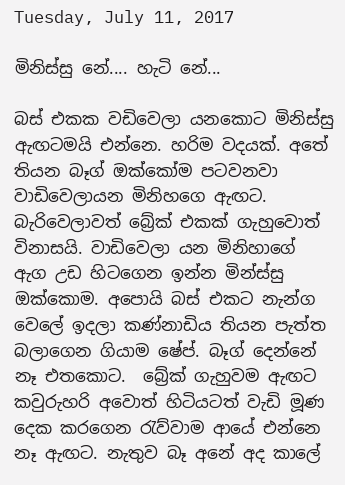Tuesday, July 11, 2017

මිනිස්සු නේ.... හැටි නේ...

බස් එකක වඩිවෙලා යනකොට මිනිස්සු ඇඟටමයි එන්නෙ. හරිම වදයක්. අතේ තියන බෑග් ඔක්කෝම පටවනවා වාඩිවෙලායන මිනිහගෙ ඇඟට. බැරිවෙලාවත් බ්‍රේක් එකක් ගැහුවොත් විනාසයි. වාඩිවෙලා යන මිනිහාගේ ඇග උඩ හිටගෙන ඉන්න මින්ස්සු ඔක්කොම. අපොයි බස් එකට නැන්ග වෙලේ ඉදලා කණ්නාඩිය තියන පැත්ත බලාගෙන ගියාම ෂේප්. බෑග් දෙන්නේ නෑ එතකොට.  බ්‍රේක් ගැහුවම ඇඟට කවුරුහරි අවොත් හිටියටත් වැඩි මූණ දෙක කරගෙන රැව්වාම ආයේ එන්නෙ නෑ ඇඟට. නැතුව බෑ අනේ අද කාලේ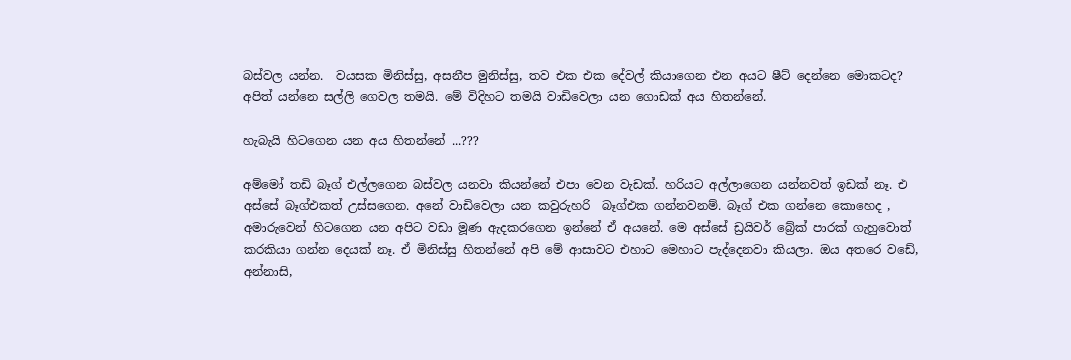බස්වල යන්න.  වයසක මිනිස්සු, අසනීප මුනිස්සු, තව එක එක දේවල් කියාගෙන එන අයට ෂීට් දෙන්නෙ මොකටද? අපිත් යන්නෙ සල්ලි ගෙවල තමයි. මේ විදිහට තමයි වාඩිවෙලා යන ගොඩක් අය හිතන්නේ.

හැබැයි හිටගෙන යන අය හිතන්නේ ...???

අම්මෝ තඩි බෑග් එල්ලගෙන බස්වල යනවා කියන්නේ එපා වෙන වැඩක්. හරියට අල්ලාගෙන යන්නවත් ඉඩක් නෑ. එ අස්සේ බෑග්එකත් උස්සගෙන. අනේ වාඩිවෙලා යන කවුරුහරි  බෑග්එක ගන්නවනම්. බෑග් එක ගන්නෙ කොහෙද , අමාරුවෙන් හිටගෙන යන අපිට වඩා මූණ ඇදකරගෙන ඉන්නේ ඒ අයනේ. මෙ අස්සේ ඩ්‍රයිවර් බ්‍රේක් පාරක් ගැහුවොත් කරකියා ගන්න දෙයක් නෑ. ඒ මිනිස්සු හිතන්නේ අපි මේ ආසාවට එහාට මෙහාට පැද්දෙනවා කියලා. ඔය අතරෙ වඩේ, අන්නාසි,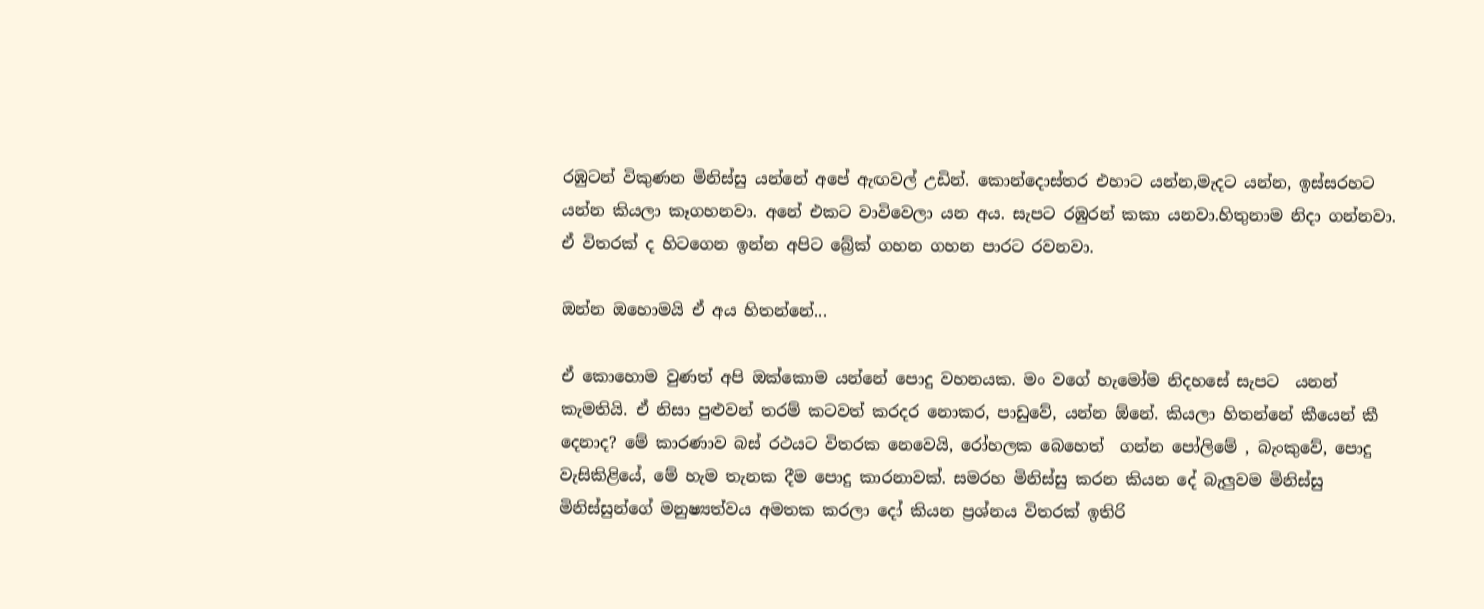රඹුටන් විකුණන මිනිස්සු යන්නේ අපේ ඇඟවල් උඩින්. කොන්දොස්තර එහාට යන්න,මැදට යන්න, ඉස්සරහට යන්න කියලා කෑගහනවා. අනේ එකට වාවිවෙලා යන අය. සැපට රඹුරන් කකා යනවා.හිතුනාම නිදා ගන්නවා. ඒ විතරක් ද හිටගෙන ඉන්න අපිට බ්‍රේක් ගහන ගහන පාරට රවනවා.

ඔන්න ඔහොමයි ඒ අය හිතන්නේ...

ඒ කොහොම වුණත් අපි ඔක්කොම යන්නේ පොදු වහනයක. මං වගේ හැමෝම නිදහසේ සැපට  යනන් කැමතියි. ඒ නිසා පුළුවන් තරම් කටවත් කරදර නොකර, පාඩුවේ, යන්න ඕනේ. කියලා හිතන්නේ කීයෙන් කී දෙනාද? මේ කාරණාව බස් රථයට විතරක නෙවෙයි, රෝහලක බෙහෙත්  ගන්න පෝලිමේ , බැංකුවේ, පොදු වැසිකිළියේ, මේ හැම තැනක දීම පොදු කාරනාවක්. සමරහ මිනිස්සු කරන කියන දේ බැලුවම මිනිස්සු මිනිස්සුන්ගේ මනුෂ්‍යත්වය අමතක කරලා දෝ කියන ප්‍රශ්නය විතරක් ඉතිරි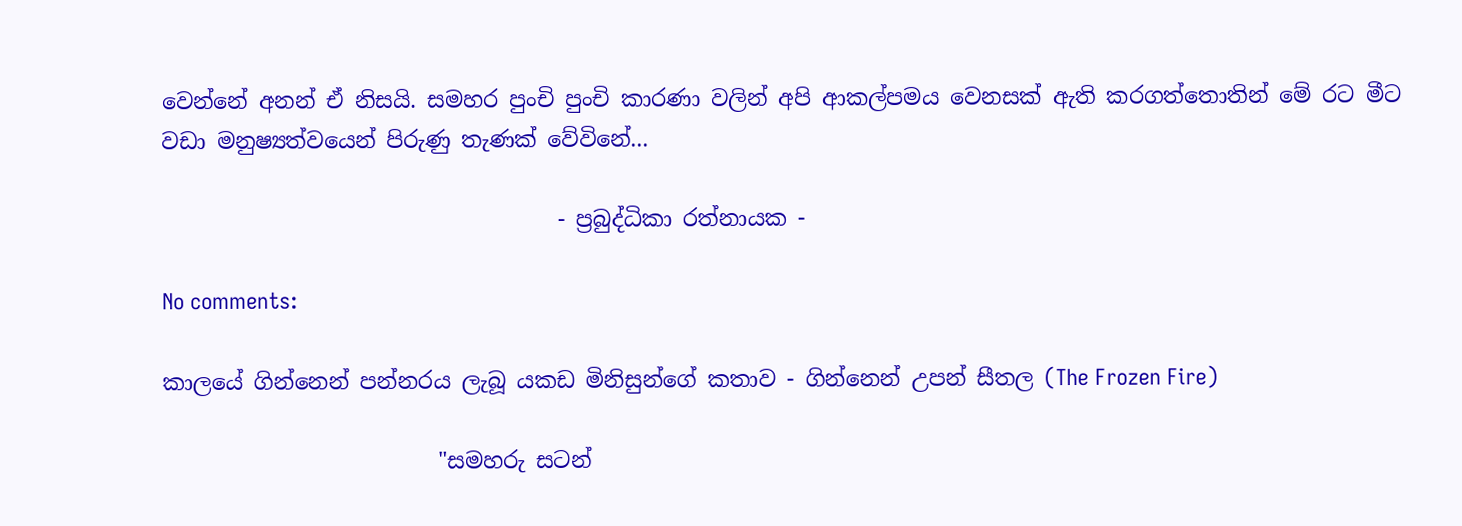වෙන්නේ අනන් ඒ නිසයි. සමහර පුංචි පුංචි කාරණා වලින් අපි ආකල්පමය වෙනසක් ඇති කරගත්තොතින් මේ රට මීට වඩා මනුෂ්‍යත්වයෙන් පිරුණු තැණක් වේවිනේ...

                                    - ප්‍රබුද්ධිකා රත්නායක -

No comments:

කාලයේ ගින්නෙන් පන්නරය ලැබූ යකඩ මිනිසුන්ගේ කතාව - ගින්නෙන් උපන් සීතල (The Frozen Fire)

                         "සමහරු සටන්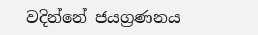වදින්නේ ජයග්‍රණනය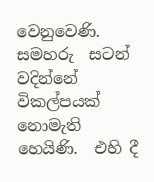වෙනුවෙණි. සමහරු  සටන් වදින්නේ විකල්පයක් නොමැති හෙයිණි.  එහි දී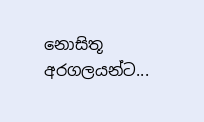නොසිතූ අරගලයන්ට...